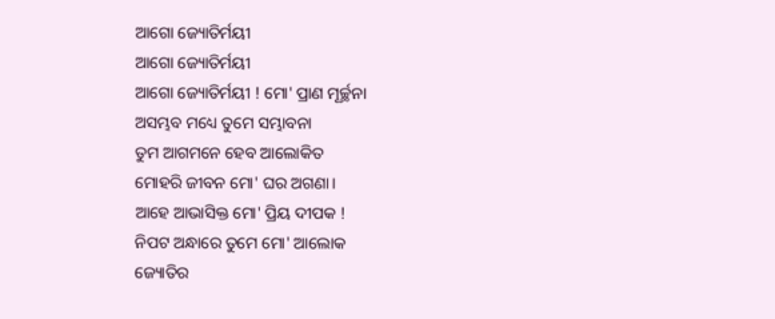ଆଗୋ ଜ୍ୟୋତିର୍ମୟୀ
ଆଗୋ ଜ୍ୟୋତିର୍ମୟୀ
ଆଗୋ ଜ୍ୟୋତିର୍ମୟୀ ! ମୋ' ପ୍ରାଣ ମୂର୍ଚ୍ଛନା
ଅସମ୍ଭବ ମଧ୍ୟେ ତୁମେ ସମ୍ଭାବନା
ତୁମ ଆଗମନେ ହେବ ଆଲୋକିତ
ମୋହରି ଜୀବନ ମୋ' ଘର ଅଗଣା।
ଆହେ ଆଭାସିକ୍ତ ମୋ' ପ୍ରିୟ ଦୀପକ !
ନିପଟ ଅନ୍ଧାରେ ତୁମେ ମୋ' ଆଲୋକ
ଜ୍ୟୋତିର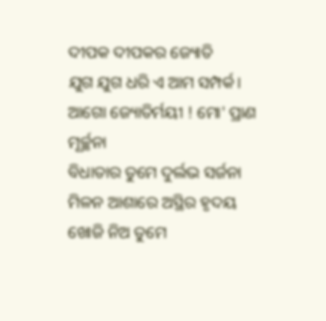ଦୀପକ ଦୀପକର ଜ୍ୟୋତି
ଯୁଗ ଯୁଗ ଧରି ଏ ଆମ ସମ୍ପର୍କ।
ଆଗୋ ଜ୍ୟୋତିର୍ମୟୀ ! ମୋ' ପ୍ରାଣ ମୂର୍ଚ୍ଛନା
ବିଧାତାର ତୁମେ ଦୁର୍ଲଭ ସର୍ଜନା
ମିଳନ ଆଶାରେ ଅସ୍ଥିର ହୃଦୟ
ଖୋଜି ନିଅ ତୁମେ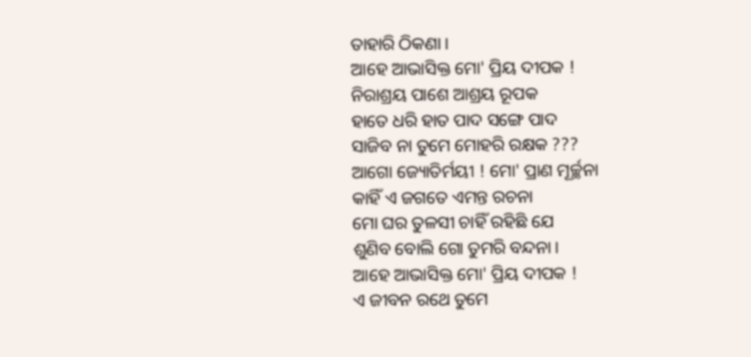ତାହାରି ଠିକଣା।
ଆହେ ଆଭାସିକ୍ତ ମୋ' ପ୍ରିୟ ଦୀପକ !
ନିରାଶ୍ରୟ ପାଶେ ଆଶ୍ରୟ ରୂପକ
ହାତେ ଧରି ହାତ ପାଦ ସଙ୍ଗେ ପାଦ
ସାଜିବ ନା ତୁମେ ମୋହରି ରକ୍ଷକ ???
ଆଗୋ ଜ୍ୟୋତିର୍ମୟୀ ! ମୋ' ପ୍ରାଣ ମୂର୍ଚ୍ଛନା
କାହିଁ ଏ ଜଗତେ ଏମନ୍ତ ରଚନା
ମୋ ଘର ତୁଳସୀ ଚାହିଁ ରହିଛି ଯେ
ଶୁଣିବ ବୋଲି ଗୋ ତୁମରି ବନ୍ଦନା।
ଆହେ ଆଭାସିକ୍ତ ମୋ' ପ୍ରିୟ ଦୀପକ !
ଏ ଜୀବନ ରଥେ ତୁମେ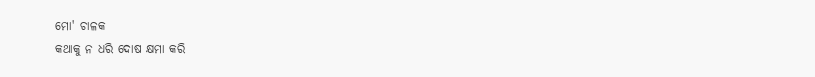ମୋ' ଚାଳକ
କଥାକୁ ନ ଧରି ଦୋଷ କ୍ଷମା କରି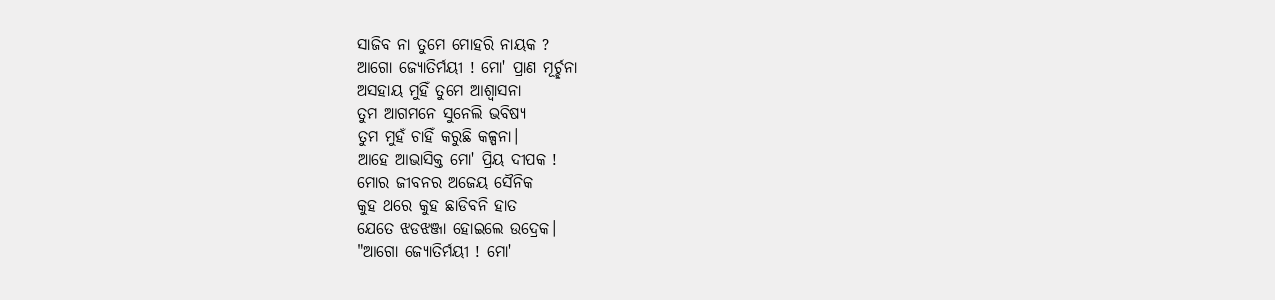ସାଜିବ ନା ତୁମେ ମୋହରି ନାୟକ ?
ଆଗୋ ଜ୍ୟୋତିର୍ମୟୀ ! ମୋ' ପ୍ରାଣ ମୂର୍ଚ୍ଛନା
ଅସହାୟ ମୁହିଁ ତୁମେ ଆଶ୍ୱାସନା
ତୁମ ଆଗମନେ ସୁନେଲି ଭବିଷ୍ୟ
ତୁମ ମୁହଁ ଚାହିଁ କରୁଛି କଳ୍ପନା।
ଆହେ ଆଭାସିକ୍ତ ମୋ' ପ୍ରିୟ ଦୀପକ !
ମୋର ଜୀବନର ଅଜେୟ ସୈନିକ
କୁହ ଥରେ କୁହ ଛାଡିବନି ହାତ
ଯେତେ ଝଡଝଞ୍ଜା ହୋଇଲେ ଉଦ୍ରେକ।
"ଆଗୋ ଜ୍ୟୋତିର୍ମୟୀ ! ମୋ'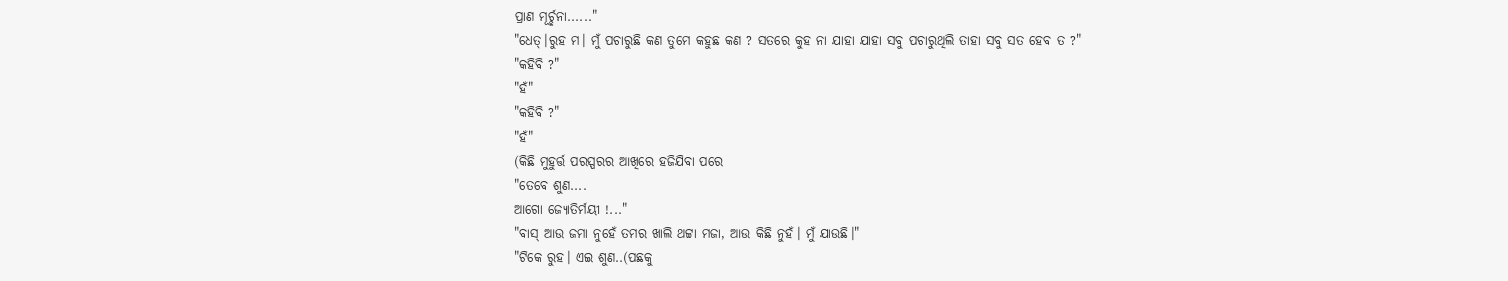ପ୍ରାଣ ମୂର୍ଚ୍ଛନା......"
"ଧେତ୍।ରୁହ ମ। ମୁଁ ପଚାରୁଛି କଣ ତୁମେ କହୁଛ କଣ ? ସତରେ କୁହ ନା ଯାହା ଯାହା ସବୁ ପଚାରୁଥିଲି ତାହା ସବୁ ସତ ହେବ ତ ?"
"କହିବି ?"
"ହଁ"
"କହିବି ?"
"ହଁ"
(କିଛି ମୁହୁର୍ତ୍ତ ପରସ୍ପରର ଆଖିରେ ହଜିଯିବା ପରେ
"ତେବେ ଶୁଣ....
ଆଗୋ ଜ୍ୟୋତିର୍ମୟୀ !..."
"ବାସ୍ ଆଉ ଜମା ନୁହେଁ ତମର ଖାଲି ଥଟ୍ଟା ମଜା, ଆଉ କିଛି ନୁହଁ। ମୁଁ ଯାଉଛି।"
"ଟିକେ ରୁହ। ଏଇ ଶୁଣ..(ପଛକୁ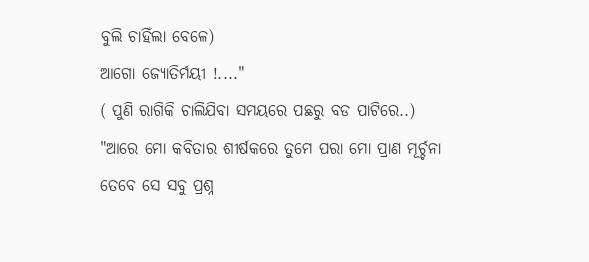ବୁଲି ଚାହିଁଲା ବେଳେ)
ଆଗୋ ଜ୍ୟୋତିର୍ମୟୀ !...."
( ପୁଣି ରାଗିକି ଚାଲିଯିବା ସମୟରେ ପଛରୁ ବଡ ପାଟିରେ..)
"ଆରେ ମୋ କବିତାର ଶୀର୍ଷକରେ ତୁମେ ପରା ମୋ ପ୍ରାଣ ମୂର୍ଚ୍ଚନା
ତେବେ ସେ ସବୁ ପ୍ରଶ୍ନ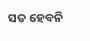ସତ ହେବନି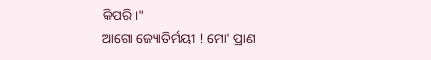କିପରି।"
ଆଗୋ ଜ୍ୟୋତିର୍ମୟୀ ! ମୋ' ପ୍ରାଣ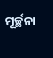ମୂର୍ଚ୍ଛନା